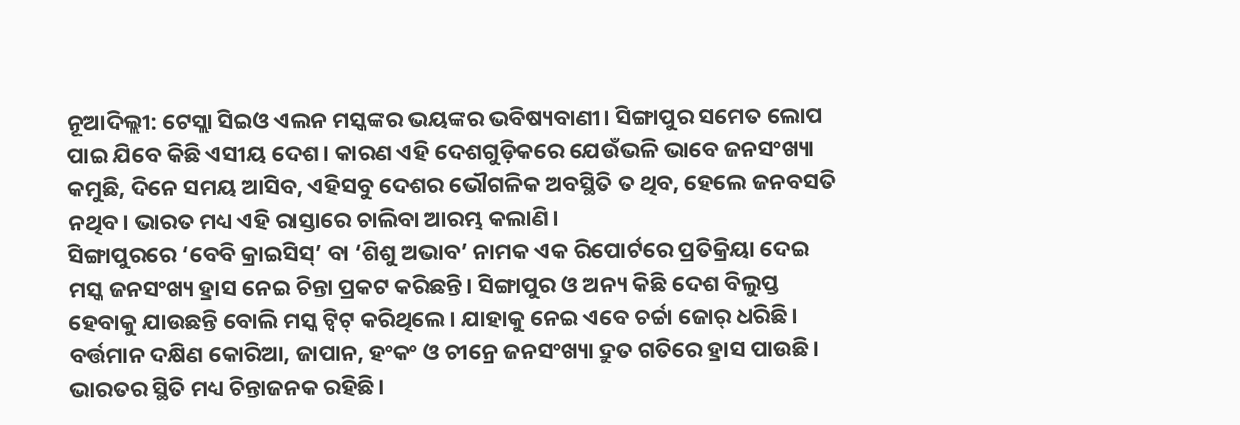ନୂଆଦିଲ୍ଲୀ: ଟେସ୍ଲା ସିଇଓ ଏଲନ ମସ୍କଙ୍କର ଭୟଙ୍କର ଭବିଷ୍ୟବାଣୀ। ସିଙ୍ଗାପୁର ସମେତ ଲୋପ ପାଇ ଯିବେ କିଛି ଏସୀୟ ଦେଶ। କାରଣ ଏହି ଦେଶଗୁଡ଼ିକରେ ଯେଉଁଭଳି ଭାବେ ଜନସଂଖ୍ୟା କମୁଛି, ଦିନେ ସମୟ ଆସିବ, ଏହିସବୁ ଦେଶର ଭୌଗଳିକ ଅବସ୍ଥିତି ତ ଥିବ, ହେଲେ ଜନବସତି ନଥିବ। ଭାରତ ମଧ୍ୟ ଏହି ରାସ୍ତାରେ ଚାଲିବା ଆରମ୍ଭ କଲାଣି।
ସିଙ୍ଗାପୁରରେ ‘ବେବି କ୍ରାଇସିସ୍’ ବା ‘ଶିଶୁ ଅଭାବ’ ନାମକ ଏକ ରିପୋର୍ଟରେ ପ୍ରତିକ୍ରିୟା ଦେଇ ମସ୍କ ଜନସଂଖ୍ୟ ହ୍ରାସ ନେଇ ଚିନ୍ତା ପ୍ରକଟ କରିଛନ୍ତି। ସିଙ୍ଗାପୁର ଓ ଅନ୍ୟ କିଛି ଦେଶ ବିଲୁପ୍ତ ହେବାକୁ ଯାଉଛନ୍ତି ବୋଲି ମସ୍କ ଟ୍ୱିଟ୍ କରିଥିଲେ। ଯାହାକୁ ନେଇ ଏବେ ଚର୍ଚ୍ଚା ଜୋର୍ ଧରିଛି। ବର୍ତ୍ତମାନ ଦକ୍ଷିଣ କୋରିଆ, ଜାପାନ, ହଂକଂ ଓ ଚୀନ୍ରେ ଜନସଂଖ୍ୟା ଦ୍ରୁତ ଗତିରେ ହ୍ରାସ ପାଉଛି। ଭାରତର ସ୍ଥିତି ମଧ୍ୟ ଚିନ୍ତାଜନକ ରହିଛି।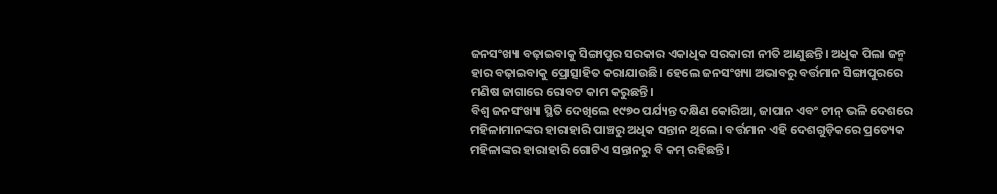ଜନସଂଖ୍ୟା ବଢ଼ାଇବାକୁ ସିଙ୍ଗାପୁର ସରକାର ଏକାଧିକ ସରକାରୀ ନୀତି ଆଣୁଛନ୍ତି। ଅଧିକ ପିଲା ଜନ୍ମ ହାର ବଢ଼ାଇବାକୁ ପ୍ରୋତ୍ସାହିତ କରାଯାଉଛି। ହେଲେ ଜନସଂଖ୍ୟା ଅଭାବରୁ ବର୍ତ୍ତମାନ ସିଙ୍ଗାପୁରରେ ମଣିଷ ଜାଗାରେ ରୋବଟ କାମ କରୁଛନ୍ତି।
ବିଶ୍ୱ ଜନସଂଖ୍ୟା ସ୍ଥିତି ଦେଖିଲେ ୧୯୭୦ ପର୍ଯ୍ୟନ୍ତ ଦକ୍ଷିଣ କୋରିଆ, ଜାପାନ ଏବଂ ଚୀନ୍ ଭଳି ଦେଶରେ ମହିଳାମାନଙ୍କର ହାରାହାରି ପାଞ୍ଚରୁ ଅଧିକ ସନ୍ତାନ ଥିଲେ। ବର୍ତ୍ତମାନ ଏହି ଦେଶଗୁଡ଼ିକରେ ପ୍ରତ୍ୟେକ ମହିଳାଙ୍କର ହାରାହାରି ଗୋଟିଏ ସନ୍ତାନରୁ ବି କମ୍ ରହିଛନ୍ତି।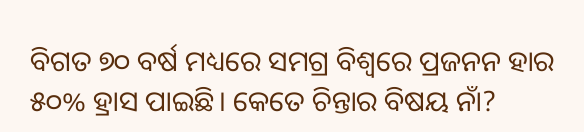ବିଗତ ୭୦ ବର୍ଷ ମଧ୍ୟରେ ସମଗ୍ର ବିଶ୍ୱରେ ପ୍ରଜନନ ହାର ୫୦% ହ୍ରାସ ପାଇଛି। କେତେ ଚିନ୍ତାର ବିଷୟ ନାଁ?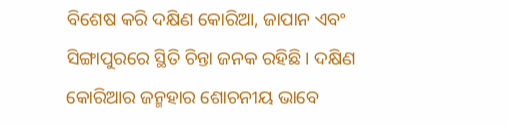ବିଶେଷ କରି ଦକ୍ଷିଣ କୋରିଆ, ଜାପାନ ଏବଂ ସିଙ୍ଗାପୁରରେ ସ୍ଥିତି ଚିନ୍ତା ଜନକ ରହିଛି। ଦକ୍ଷିଣ କୋରିଆର ଜନ୍ମହାର ଶୋଚନୀୟ ଭାବେ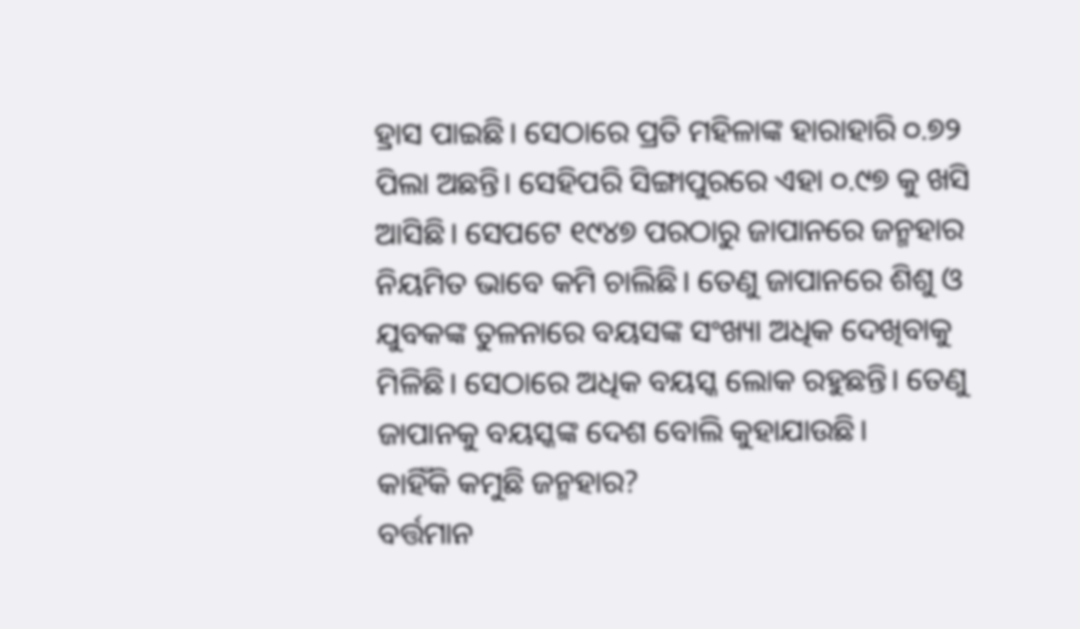ହ୍ରାସ ପାଇଛି। ସେଠାରେ ପ୍ରତି ମହିଳାଙ୍କ ହାରାହାରି ୦.୭୨ ପିଲା ଅଛନ୍ତି। ସେହିପରି ସିଙ୍ଗାପୁରରେ ଏହା ୦.୯୭ କୁ ଖସି ଆସିଛି। ସେପଟେ ୧୯୪୭ ପରଠାରୁ ଜାପାନରେ ଜନ୍ମହାର ନିୟମିତ ଭାବେ କମି ଚାଲିଛି। ତେଣୁ ଜାପାନରେ ଶିଶୁ ଓ ଯୁବକଙ୍କ ତୁଳନାରେ ବୟସଙ୍କ ସଂଖ୍ୟା ଅଧିକ ଦେଖିବାକୁ ମିଳିଛି। ସେଠାରେ ଅଧିକ ବୟସ୍କ ଲୋକ ରହୁଛନ୍ତି। ତେଣୁ ଜାପାନକୁ ବୟସ୍କଙ୍କ ଦେଶ ବୋଲି କୁହାଯାଉଛି।
କାହିଁକି କମୁଛି ଜନ୍ମହାର?
ବର୍ତ୍ତମାନ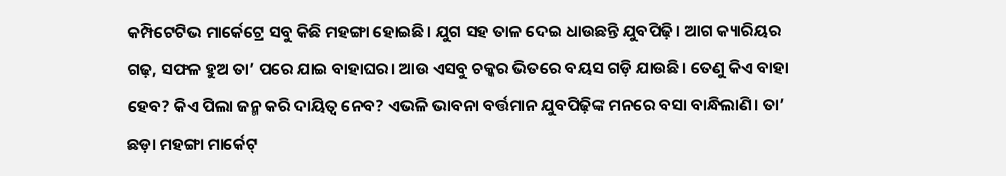କମ୍ପିଟେଟିଭ ମାର୍କେଟ୍ରେ ସବୁ କିଛି ମହଙ୍ଗା ହୋଇଛି। ଯୁଗ ସହ ତାଳ ଦେଇ ଧାଉଛନ୍ତି ଯୁବପିଢ଼ି। ଆଗ କ୍ୟାରିୟର ଗଢ଼, ସଫଳ ହୁଅ ତା’ ପରେ ଯାଇ ବାହାଘର। ଆଉ ଏସବୁ ଚକ୍କର ଭିତରେ ବୟସ ଗଡ଼ି ଯାଉଛି। ତେଣୁ କିଏ ବାହା ହେବ? କିଏ ପିଲା ଜନ୍ମ କରି ଦାୟିତ୍ୱ ନେବ? ଏଭଳି ଭାବନା ବର୍ତ୍ତମାନ ଯୁବପିଢ଼ିଙ୍କ ମନରେ ବସା ବାନ୍ଧିଲାଣି। ତା’ ଛଡ଼ା ମହଙ୍ଗା ମାର୍କେଟ୍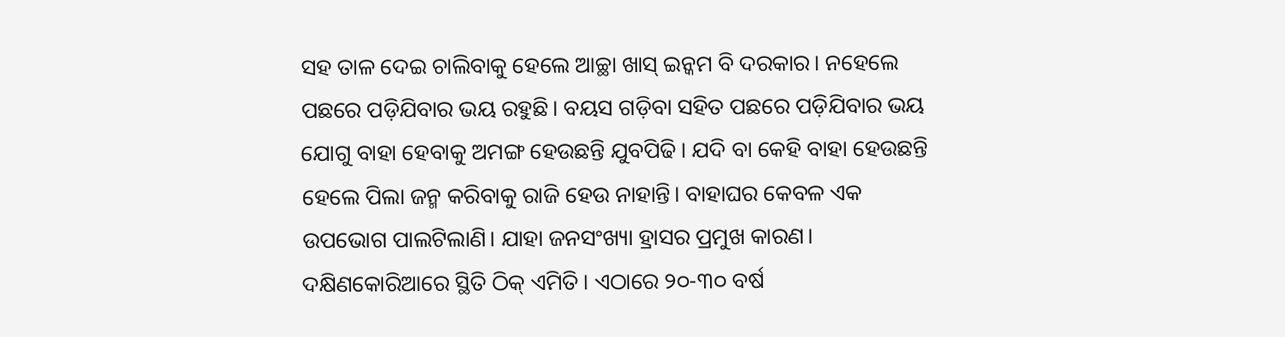ସହ ତାଳ ଦେଇ ଚାଲିବାକୁ ହେଲେ ଆଚ୍ଛା ଖାସ୍ ଇନ୍କମ ବି ଦରକାର। ନହେଲେ ପଛରେ ପଡ଼ିଯିବାର ଭୟ ରହୁଛି। ବୟସ ଗଡ଼ିବା ସହିତ ପଛରେ ପଡ଼ିଯିବାର ଭୟ ଯୋଗୁ ବାହା ହେବାକୁ ଅମଙ୍ଗ ହେଉଛନ୍ତି ଯୁବପିଢି। ଯଦି ବା କେହି ବାହା ହେଉଛନ୍ତି ହେଲେ ପିଲା ଜନ୍ମ କରିବାକୁ ରାଜି ହେଉ ନାହାନ୍ତି। ବାହାଘର କେବଳ ଏକ ଉପଭୋଗ ପାଲଟିଲାଣି। ଯାହା ଜନସଂଖ୍ୟା ହ୍ରାସର ପ୍ରମୁଖ କାରଣ।
ଦକ୍ଷିଣକୋରିଆରେ ସ୍ଥିତି ଠିକ୍ ଏମିତି। ଏଠାରେ ୨୦-୩୦ ବର୍ଷ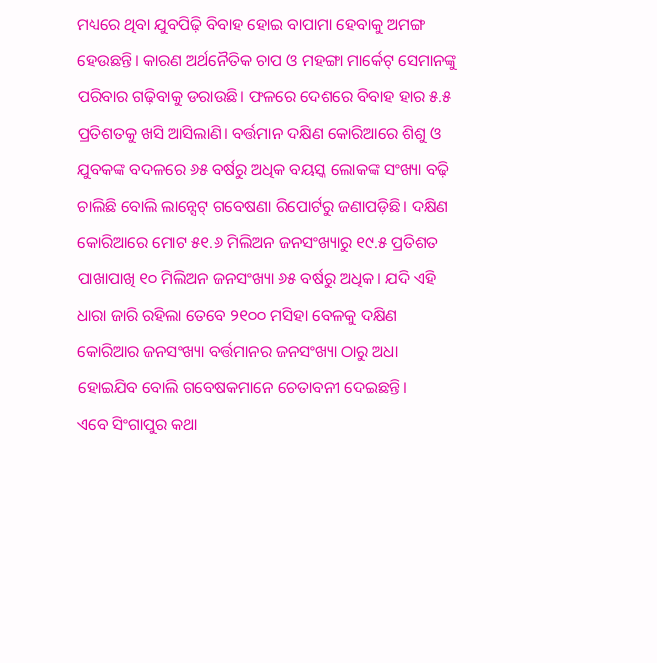ମଧ୍ୟରେ ଥିବା ଯୁବପିଢ଼ି ବିବାହ ହୋଇ ବାପାମା ହେବାକୁ ଅମଙ୍ଗ ହେଉଛନ୍ତି। କାରଣ ଅର୍ଥନୈତିକ ଚାପ ଓ ମହଙ୍ଗା ମାର୍କେଟ୍ ସେମାନଙ୍କୁ ପରିବାର ଗଢ଼ିବାକୁ ଡରାଉଛି। ଫଳରେ ଦେଶରେ ବିବାହ ହାର ୫.୫ ପ୍ରତିଶତକୁ ଖସି ଆସିଲାଣି। ବର୍ତ୍ତମାନ ଦକ୍ଷିଣ କୋରିଆରେ ଶିଶୁ ଓ ଯୁବକଙ୍କ ବଦଳରେ ୬୫ ବର୍ଷରୁ ଅଧିକ ବୟସ୍କ ଲୋକଙ୍କ ସଂଖ୍ୟା ବଢ଼ି ଚାଲିଛି ବୋଲି ଲାନ୍ସେଟ୍ ଗବେଷଣା ରିପୋର୍ଟରୁ ଜଣାପଡ଼ିଛି। ଦକ୍ଷିଣ କୋରିଆରେ ମୋଟ ୫୧.୬ ମିଲିଅନ ଜନସଂଖ୍ୟାରୁ ୧୯.୫ ପ୍ରତିଶତ ପାଖାପାଖି ୧୦ ମିଲିଅନ ଜନସଂଖ୍ୟା ୬୫ ବର୍ଷରୁ ଅଧିକ। ଯଦି ଏହି ଧାରା ଜାରି ରହିଲା ତେବେ ୨୧୦୦ ମସିହା ବେଳକୁ ଦକ୍ଷିଣ କୋରିଆର ଜନସଂଖ୍ୟା ବର୍ତ୍ତମାନର ଜନସଂଖ୍ୟା ଠାରୁ ଅଧା ହୋଇଯିବ ବୋଲି ଗବେଷକମାନେ ଚେତାବନୀ ଦେଇଛନ୍ତି।
ଏବେ ସିଂଗାପୁର କଥା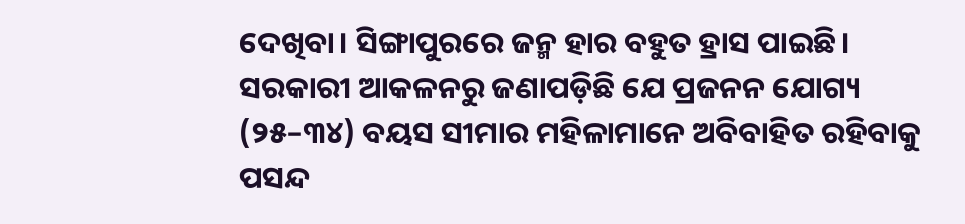ଦେଖିବା। ସିଙ୍ଗାପୁରରେ ଜନ୍ମ ହାର ବହୁତ ହ୍ରାସ ପାଇଛି। ସରକାରୀ ଆକଳନରୁ ଜଣାପଡ଼ିଛି ଯେ ପ୍ରଜନନ ଯୋଗ୍ୟ (୨୫–୩୪) ବୟସ ସୀମାର ମହିଳାମାନେ ଅବିବାହିତ ରହିବାକୁ ପସନ୍ଦ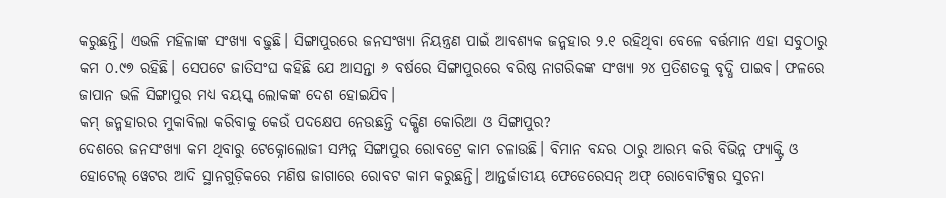କରୁଛନ୍ତି। ଏଭଳି ମହିଳାଙ୍କ ସଂଖ୍ୟା ବଢ଼ୁଛି। ସିଙ୍ଗାପୁରରେ ଜନସଂଖ୍ୟା ନିୟନ୍ତ୍ରଣ ପାଇଁ ଆବଶ୍ୟକ ଜନ୍ମହାର ୨.୧ ରହିଥିବା ବେଳେ ବର୍ତ୍ତମାନ ଏହା ସବୁଠାରୁ କମ ୦.୯୭ ରହିଛି। ସେପଟେ ଜାତିସଂଘ କହିଛି ଯେ ଆସନ୍ତା ୬ ବର୍ଷରେ ସିଙ୍ଗାପୁରରେ ବରିଷ୍ଠ ନାଗରିକଙ୍କ ସଂଖ୍ୟା ୨୪ ପ୍ରତିଶତକୁ ବୃଦ୍ଧି ପାଇବ। ଫଳରେ ଜାପାନ ଭଳି ସିଙ୍ଗାପୁର ମଧ୍ୟ ବୟସ୍କ ଲୋକଙ୍କ ଦେଶ ହୋଇଯିବ।
କମ୍ ଜନ୍ମହାରର ମୁକାବିଲା କରିବାକୁ କେଉଁ ପଦକ୍ଷେପ ନେଉଛନ୍ତି ଦକ୍ଷିଣ କୋରିଆ ଓ ସିଙ୍ଗାପୁର?
ଦେଶରେ ଜନସଂଖ୍ୟା କମ ଥିବାରୁ ଟେକ୍ନୋଲୋଜୀ ସମ୍ପନ୍ନ ସିଙ୍ଗାପୁର ରୋବଟ୍ରେ କାମ ଚଳାଉଛି। ବିମାନ ବନ୍ଦର ଠାରୁ ଆରମ୍ଭ କରି ବିଭିନ୍ନ ଫ୍ୟାକ୍ଟ୍ରି ଓ ହୋଟେଲ୍ ୱେଟର ଆଦି ସ୍ଥାନଗୁଡ଼ିକରେ ମଣିଷ ଜାଗାରେ ରୋବଟ କାମ କରୁଛନ୍ତି। ଆନ୍ତର୍ଜାତୀୟ ଫେଡେରେସନ୍ ଅଫ୍ ରୋବୋଟିକ୍ସର ସୁଚନା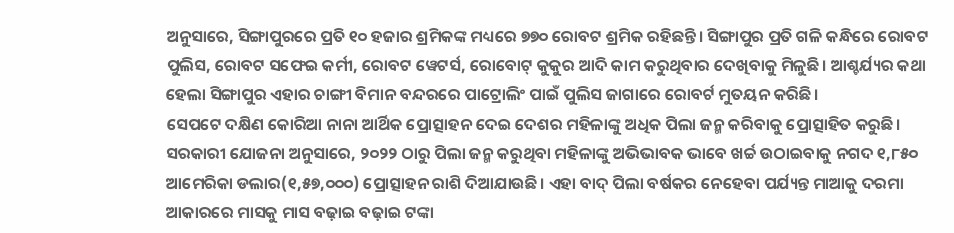ଅନୁସାରେ, ସିଙ୍ଗାପୁରରେ ପ୍ରତି ୧୦ ହଜାର ଶ୍ରମିକଙ୍କ ମଧ୍ୟରେ ୭୭୦ ରୋବଟ ଶ୍ରମିକ ରହିଛନ୍ତି। ସିଙ୍ଗାପୁର ପ୍ରତି ଗଳି କନ୍ଧିରେ ରୋବଟ ପୁଲିସ, ରୋବଟ ସଫେଇ କର୍ମୀ, ରୋବଟ ୱେଟର୍ସ, ରୋବୋଟ୍ କୁକୁର ଆଦି କାମ କରୁଥିବାର ଦେଖିବାକୁ ମିଳୁଛି। ଆଶ୍ଚର୍ଯ୍ୟର କଥା ହେଲା ସିଙ୍ଗାପୁର ଏହାର ଚାଙ୍ଗୀ ବିମାନ ବନ୍ଦରରେ ପାଟ୍ରୋଲିଂ ପାଇଁ ପୁଲିସ ଜାଗାରେ ରୋବର୍ଟ ମୁତୟନ କରିଛି।
ସେପଟେ ଦକ୍ଷିଣ କୋରିଆ ନାନା ଆର୍ଥିକ ପ୍ରୋତ୍ସାହନ ଦେଇ ଦେଶର ମହିଳାଙ୍କୁ ଅଧିକ ପିଲା ଜନ୍ମ କରିବାକୁ ପ୍ରୋତ୍ସାହିତ କରୁଛି। ସରକାରୀ ଯୋଜନା ଅନୁସାରେ, ୨୦୨୨ ଠାରୁ ପିଲା ଜନ୍ମ କରୁଥିବା ମହିଳାଙ୍କୁ ଅଭିଭାବକ ଭାବେ ଖର୍ଚ୍ଚ ଉଠାଇବାକୁ ନଗଦ ୧,୮୫୦ ଆମେରିକା ଡଲାର(୧,୫୭,୦୦୦) ପ୍ରୋତ୍ସାହନ ରାଶି ଦିଆଯାଉଛି। ଏହା ବାଦ୍ ପିଲା ବର୍ଷକର ନେହେବା ପର୍ଯ୍ୟନ୍ତ ମାଆକୁ ଦରମା ଆକାରରେ ମାସକୁ ମାସ ବଢ଼ାଇ ବଢ଼ାଇ ଟଙ୍କା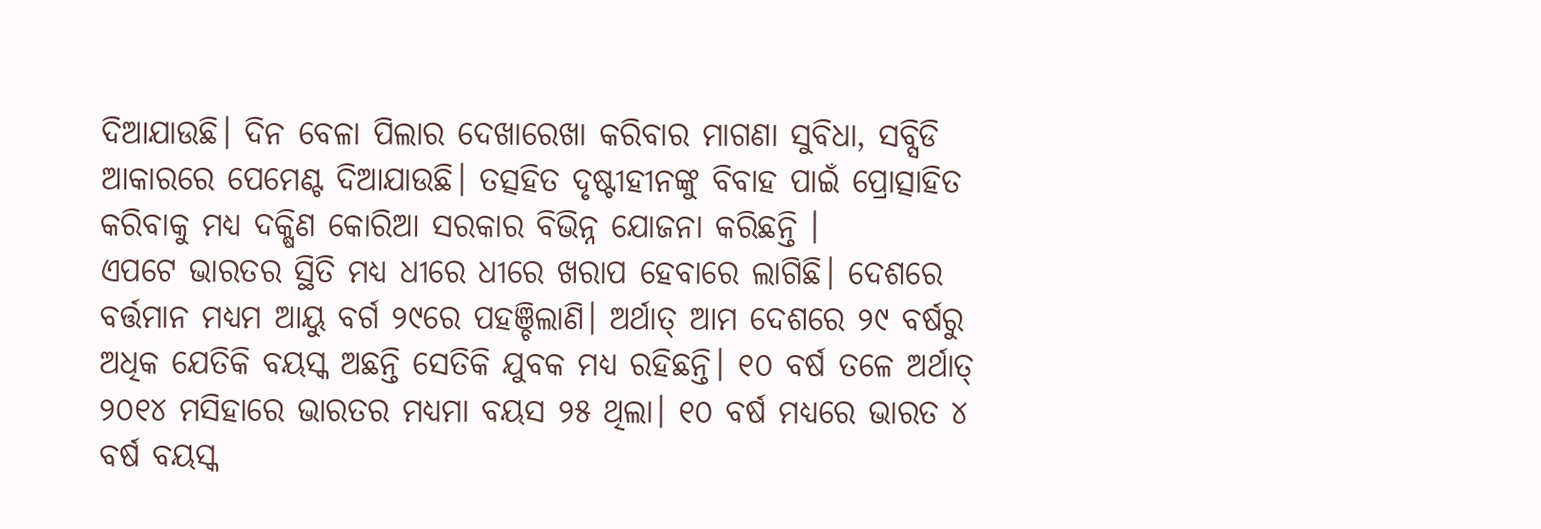ଦିଆଯାଉଛି। ଦିନ ବେଳା ପିଲାର ଦେଖାରେଖା କରିବାର ମାଗଣା ସୁବିଧା, ସବ୍ସିଡି ଆକାରରେ ପେମେଣ୍ଟ ଦିଆଯାଉଛି। ତତ୍ସହିତ ଦୃଷ୍ଟୀହୀନଙ୍କୁ ବିବାହ ପାଇଁ ପ୍ରୋତ୍ସାହିତ କରିବାକୁ ମଧ୍ୟ ଦକ୍ଷିଣ କୋରିଆ ସରକାର ବିଭିନ୍ନ ଯୋଜନା କରିଛନ୍ତି ।
ଏପଟେ ଭାରତର ସ୍ଥିତି ମଧ୍ୟ ଧୀରେ ଧୀରେ ଖରାପ ହେବାରେ ଲାଗିଛି। ଦେଶରେ ବର୍ତ୍ତମାନ ମଧ୍ୟମ ଆୟୁ ବର୍ଗ ୨୯ରେ ପହଞ୍ଚିଲାଣି। ଅର୍ଥାତ୍ ଆମ ଦେଶରେ ୨୯ ବର୍ଷରୁ ଅଧିକ ଯେତିକି ବୟସ୍କ ଅଛନ୍ତି ସେତିକି ଯୁବକ ମଧ୍ୟ ରହିଛନ୍ତି। ୧୦ ବର୍ଷ ତଳେ ଅର୍ଥାତ୍ ୨୦୧୪ ମସିହାରେ ଭାରତର ମଧ୍ୟମା ବୟସ ୨୫ ଥିଲା। ୧୦ ବର୍ଷ ମଧ୍ୟରେ ଭାରତ ୪ ବର୍ଷ ବୟସ୍କ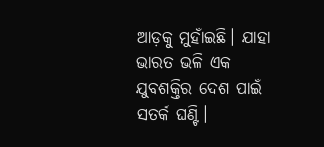ଆଡ଼କୁ ମୁହାଁଇଛି। ଯାହା ଭାରତ ଭଳି ଏକ ଯୁବଶକ୍ତିର ଦେଶ ପାଇଁ ସତର୍କ ଘଣ୍ଟି।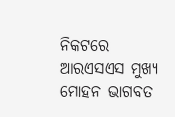ନିକଟରେ ଆରଏସଏସ ମୁଖ୍ୟ ମୋହନ ଭାଗବତ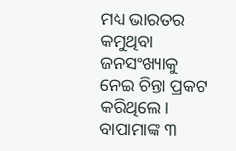ମଧ୍ୟ ଭାରତର କମୁଥିବା ଜନସଂଖ୍ୟାକୁ ନେଇ ଚିନ୍ତା ପ୍ରକଟ କରିଥିଲେ। ବାପାମାଙ୍କ ୩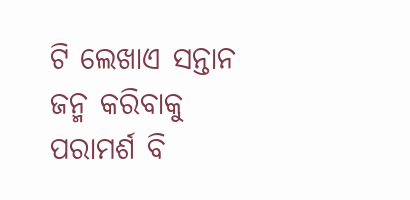ଟି ଲେଖାଏ ସନ୍ତାନ ଜନ୍ମ କରିବାକୁ ପରାମର୍ଶ ବି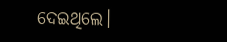ଦେଇଥିଲେ।